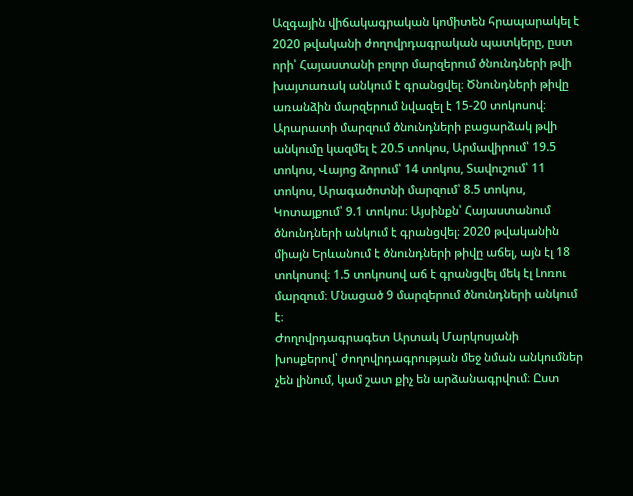Ազգային վիճակագրական կոմիտեն հրապարակել է 2020 թվականի ժողովրդագրական պատկերը, ըստ որի՝ Հայաստանի բոլոր մարզերում ծնունդների թվի խայտառակ անկում է գրանցվել։ Ծնունդների թիվը առանձին մարզերում նվազել է 15-20 տոկոսով։ Արարատի մարզում ծնունդների բացարձակ թվի անկումը կազմել է 20.5 տոկոս, Արմավիրում՝ 19.5 տոկոս, Վայոց ձորում՝ 14 տոկոս, Տավուշում՝ 11 տոկոս, Արագածոտնի մարզում՝ 8.5 տոկոս, Կոտայքում՝ 9.1 տոկոս։ Այսինքն՝ Հայաստանում ծնունդների անկում է գրանցվել։ 2020 թվականին միայն Երևանում է ծնունդների թիվը աճել, այն էլ 18 տոկոսով։ 1.5 տոկոսով աճ է գրանցվել մեկ էլ Լոռու մարզում։ Մնացած 9 մարզերում ծնունդների անկում է։
Ժողովրդագրագետ Արտակ Մարկոսյանի խոսքերով՝ ժողովրդագրության մեջ նման անկումներ չեն լինում, կամ շատ քիչ են արձանագրվում։ Ըստ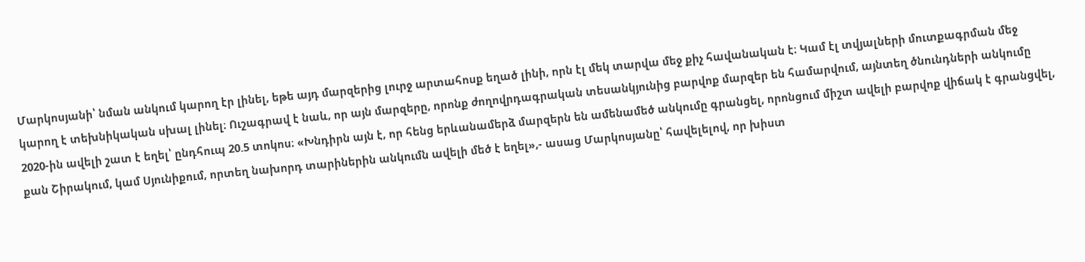Մարկոսյանի՝ նման անկում կարող էր լինել, եթե այդ մարզերից լուրջ արտահոսք եղած լինի, որն էլ մեկ տարվա մեջ քիչ հավանական է։ Կամ էլ տվյալների մուտքագրման մեջ կարող է տեխնիկական սխալ լինել։ Ուշագրավ է նաև, որ այն մարզերը, որոնք ժողովրդագրական տեսանկյունից բարվոք մարզեր են համարվում, այնտեղ ծնունդների անկումը 2020-ին ավելի շատ է եղել՝ ընդհուպ 20.5 տոկոս։ «Խնդիրն այն է, որ հենց երևանամերձ մարզերն են ամենամեծ անկումը գրանցել, որոնցում միշտ ավելի բարվոք վիճակ է գրանցվել, քան Շիրակում, կամ Սյունիքում, որտեղ նախորդ տարիներին անկումն ավելի մեծ է եղել»,- ասաց Մարկոսյանը՝ հավելելով, որ խիստ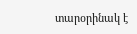տարօրինակ է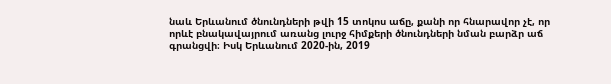նաև Երևանում ծնունդների թվի 15 տոկոս աճը, քանի որ հնարավոր չէ, որ որևէ բնակավայրում առանց լուրջ հիմքերի ծնունդների նման բարձր աճ գրանցվի։ Իսկ Երևանում 2020-ին, 2019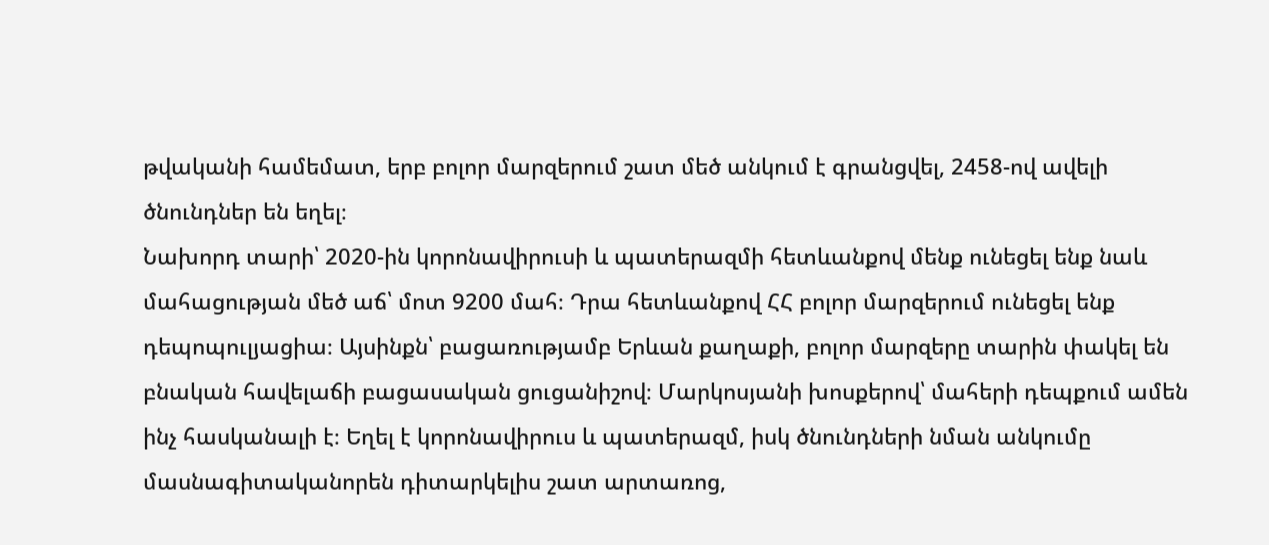թվականի համեմատ, երբ բոլոր մարզերում շատ մեծ անկում է գրանցվել, 2458-ով ավելի ծնունդներ են եղել։
Նախորդ տարի՝ 2020-ին կորոնավիրուսի և պատերազմի հետևանքով մենք ունեցել ենք նաև մահացության մեծ աճ՝ մոտ 9200 մահ։ Դրա հետևանքով ՀՀ բոլոր մարզերում ունեցել ենք դեպոպուլյացիա։ Այսինքն՝ բացառությամբ Երևան քաղաքի, բոլոր մարզերը տարին փակել են բնական հավելաճի բացասական ցուցանիշով։ Մարկոսյանի խոսքերով՝ մահերի դեպքում ամեն ինչ հասկանալի է։ Եղել է կորոնավիրուս և պատերազմ, իսկ ծնունդների նման անկումը մասնագիտականորեն դիտարկելիս շատ արտառոց,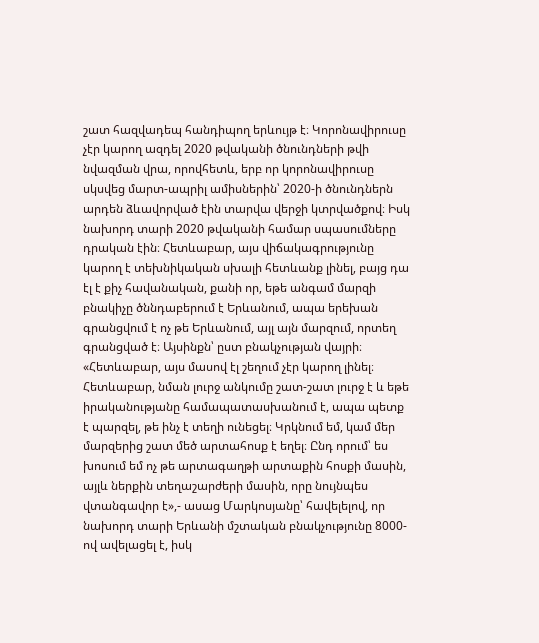շատ հազվադեպ հանդիպող երևույթ է։ Կորոնավիրուսը չէր կարող ազդել 2020 թվականի ծնունդների թվի նվազման վրա, որովհետև, երբ որ կորոնավիրուսը սկսվեց մարտ-ապրիլ ամիսներին՝ 2020-ի ծնունդներն արդեն ձևավորված էին տարվա վերջի կտրվածքով։ Իսկ նախորդ տարի 2020 թվականի համար սպասումները դրական էին։ Հետևաբար, այս վիճակագրությունը կարող է տեխնիկական սխալի հետևանք լինել, բայց դա էլ է քիչ հավանական, քանի որ, եթե անգամ մարզի բնակիչը ծննդաբերում է Երևանում, ապա երեխան գրանցվում է ոչ թե Երևանում, այլ այն մարզում, որտեղ գրանցված է։ Այսինքն՝ ըստ բնակչության վայրի։ «Հետևաբար, այս մասով էլ շեղում չէր կարող լինել։ Հետևաբար, նման լուրջ անկումը շատ-շատ լուրջ է և եթե իրականությանը համապատասխանում է, ապա պետք է պարզել, թե ինչ է տեղի ունեցել։ Կրկնում եմ, կամ մեր մարզերից շատ մեծ արտահոսք է եղել։ Ընդ որում՝ ես խոսում եմ ոչ թե արտագաղթի արտաքին հոսքի մասին, այլև ներքին տեղաշարժերի մասին, որը նույնպես վտանգավոր է»,- ասաց Մարկոսյանը՝ հավելելով, որ նախորդ տարի Երևանի մշտական բնակչությունը 8000-ով ավելացել է, իսկ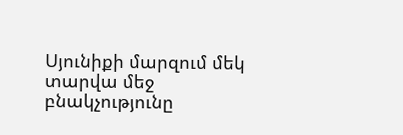Սյունիքի մարզում մեկ տարվա մեջ բնակչությունը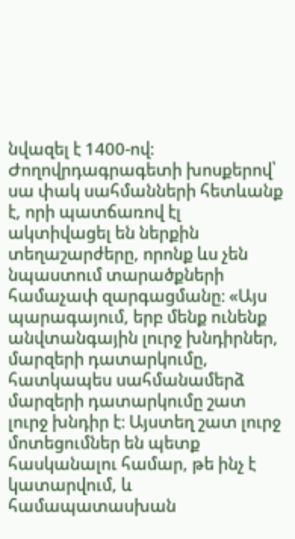նվազել է 1400-ով։
Ժողովրդագրագետի խոսքերով՝ սա փակ սահմանների հետևանք է, որի պատճառով էլ ակտիվացել են ներքին տեղաշարժերը, որոնք ևս չեն նպաստում տարածքների համաչափ զարգացմանը։ «Այս պարագայում, երբ մենք ունենք անվտանգային լուրջ խնդիրներ, մարզերի դատարկումը, հատկապես սահմանամերձ մարզերի դատարկումը շատ լուրջ խնդիր է։ Այստեղ շատ լուրջ մոտեցումներ են պետք հասկանալու համար, թե ինչ է կատարվում, և համապատասխան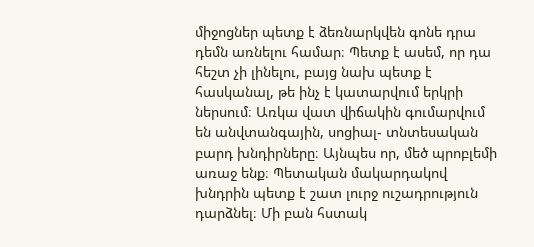միջոցներ պետք է ձեռնարկվեն գոնե դրա դեմն առնելու համար։ Պետք է ասեմ, որ դա հեշտ չի լինելու, բայց նախ պետք է հասկանալ, թե ինչ է կատարվում երկրի ներսում։ Առկա վատ վիճակին գումարվում են անվտանգային, սոցիալ- տնտեսական բարդ խնդիրները։ Այնպես որ, մեծ պրոբլեմի առաջ ենք։ Պետական մակարդակով խնդրին պետք է շատ լուրջ ուշադրություն դարձնել։ Մի բան հստակ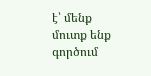է՝ մենք մուտք ենք գործում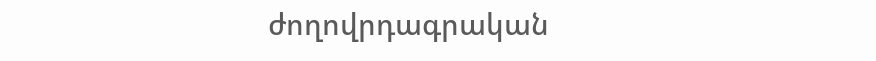ժողովրդագրական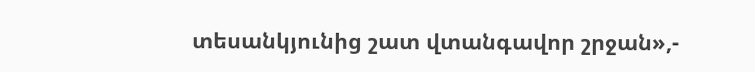տեսանկյունից շատ վտանգավոր շրջան»,-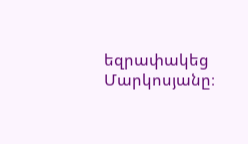եզրափակեց Մարկոսյանը։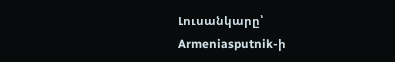Լուսանկարը՝ Armeniasputnik-ի